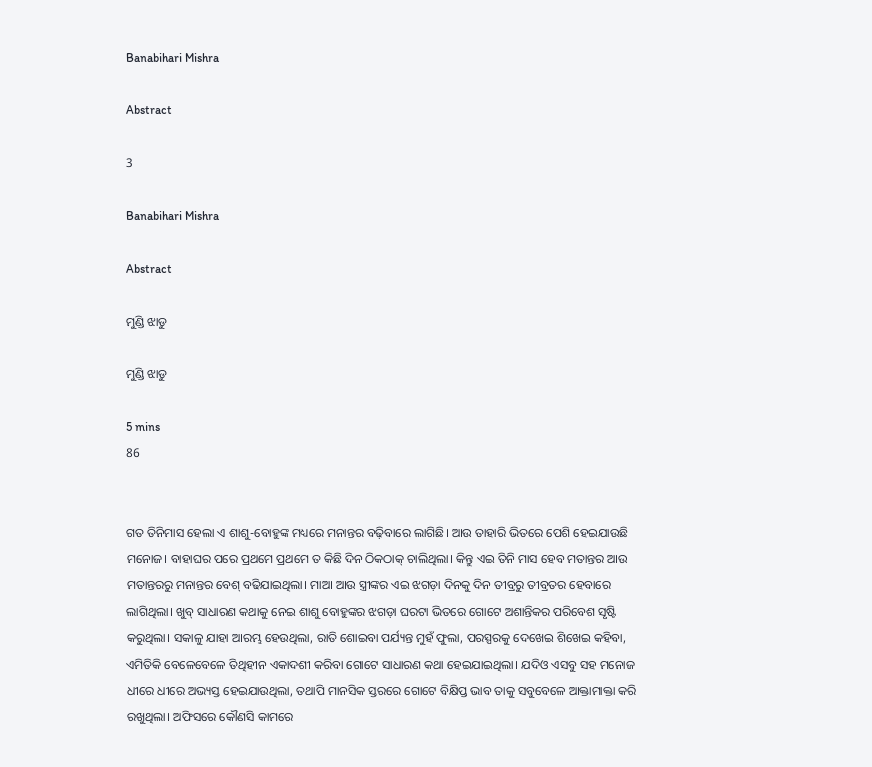Banabihari Mishra

Abstract

3

Banabihari Mishra

Abstract

ମୁଣ୍ଡି ଝାଡୁ

ମୁଣ୍ଡି ଝାଡୁ

5 mins
86


ଗତ ତିନିମାସ ହେଲା ଏ ଶାଶୁ-ବୋହୁଙ୍କ ମଧ୍ୟରେ ମନାନ୍ତର ବଢ଼ିବାରେ ଲାଗିଛି। ଆଉ ତାହାରି ଭିତରେ ପେଶି ହେଇଯାଉଛି ମନୋଜ। ବାହାଘର ପରେ ପ୍ରଥମେ ପ୍ରଥମେ ତ କିଛି ଦିନ ଠିକଠାକ୍ ଚାଲିଥିଲା। କିନ୍ତୁ ଏଇ ତିନି ମାସ ହେବ ମତାନ୍ତର ଆଉ ମତାନ୍ତରରୁ ମନାନ୍ତର ବେଶ୍ ବଢିଯାଇଥିଲା। ମାଆ ଆଉ ସ୍ତ୍ରୀଙ୍କର ଏଇ ଝଗଡ଼ା ଦିନକୁ ଦିନ ତୀବ୍ରରୁ ତୀବ୍ରତର ହେବାରେ ଲାଗିଥିଲା। ଖୁବ୍ ସାଧାରଣ କଥାକୁ ନେଇ ଶାଶୁ ବୋହୁଙ୍କର ଝଗଡ଼ା ଘରଟା ଭିତରେ ଗୋଟେ ଅଶାନ୍ତିକର ପରିବେଶ ସୃଷ୍ଟି କରୁଥିଲା। ସକାଳୁ ଯାହା ଆରମ୍ଭ ହେଉଥିଲା, ରାତି ଶୋଇବା ପର୍ଯ୍ୟନ୍ତ ମୁହଁ ଫୁଲା, ପରସ୍ପରକୁ ଦେଖେଇ ଶିଖେଇ କହିବା, ଏମିତିକି ବେଳେବେଳେ ତିଥିହୀନ ଏକାଦଶୀ କରିବା ଗୋଟେ ସାଧାରଣ କଥା ହେଇଯାଇଥିଲା। ଯଦିଓ ଏସବୁ ସହ ମନୋଜ ଧୀରେ ଧୀରେ ଅଭ୍ୟସ୍ତ ହେଇଯାଉଥିଲା, ତଥାପି ମାନସିକ ସ୍ତରରେ ଗୋଟେ ବିକ୍ଷିପ୍ତ ଭାବ ତାକୁ ସବୁବେଳେ ଆକ୍ତାମାକ୍ତା କରି ରଖୁଥିଲା। ଅଫିସରେ କୌଣସି କାମରେ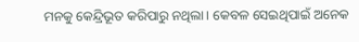ମନକୁ କେନ୍ଦ୍ରିଭୂତ କରିପାରୁ ନଥିଲା। କେବଳ ସେଇଥିପାଇଁ ଅନେକ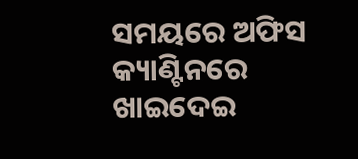ସମୟରେ ଅଫିସ କ୍ୟାଣ୍ଟିନରେ ଖାଇଦେଇ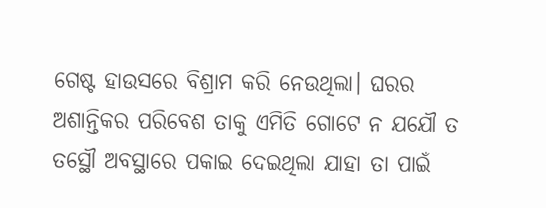ଗେଷ୍ଟ ହାଉସରେ ବିଶ୍ରାମ କରି ନେଉଥିଲା। ଘରର ଅଶାନ୍ତିକର ପରିବେଶ ତାକୁ ଏମିତି ଗୋଟେ ନ ଯଯୌ ତ ତସ୍ଥୌ ଅବସ୍ଥାରେ ପକାଇ ଦେଇଥିଲା ଯାହା ତା ପାଇଁ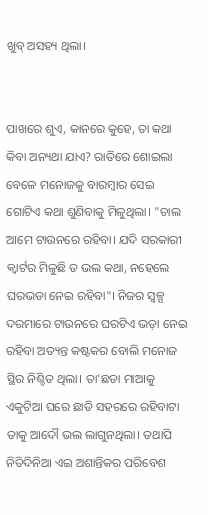ଖୁବ୍ ଅସହ୍ୟ ଥିଲା।


ପାଖରେ ଶୁଏ, କାନରେ କୁହେ, ତା କଥା କିବା ଅନ୍ୟଥା ଯାଏ? ରାତିରେ ଶୋଇଲା ବେଳେ ମନୋଜକୁ ବାରମ୍ବାର ସେଇ ଗୋଟିଏ କଥା ଶୁଣିବାକୁ ମିଳୁଥିଲା। "ଚାଲ ଆମେ ଟାଉନରେ ରହିବା। ଯଦି ସରକାରୀ କ୍ବାର୍ଟର ମିଳୁଛି ତ ଭଲ କଥା, ନହେଲେ ଘରଭଡା ନେଇ ରହିବା"। ନିଜର ସ୍ବଳ୍ପ ଦରମାରେ ଟାଉନରେ ଘରଟିଏ ଭଡ଼ା ନେଇ ରହିବା ଅତ୍ୟନ୍ତ କଷ୍ଟକର ବୋଲି ମନୋଜ ସ୍ଥିର ନିଶ୍ଚିତ ଥିଲା। ତା'ଛଡା ମାଆକୁ ଏକୁଟିଆ ଘରେ ଛାଡି ସହରରେ ରହିବାଟା ତାକୁ ଆଦୌ ଭଲ ଲାଗୁନଥିଲା। ତଥାପି ନିତିଦିନିଆ ଏଇ ଅଶାନ୍ତିକର ପରିବେଶ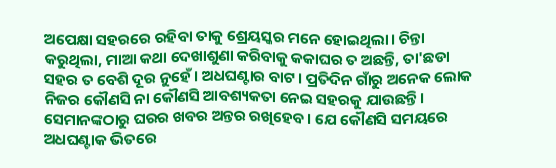ଅପେକ୍ଷା ସହରରେ ରହିବା ତାକୁ ଶ୍ରେୟସ୍କର ମନେ ହୋଇଥିଲା। ଚିନ୍ତା କରୁଥିଲା, ମାଆ କଥା ଦେଖାଶୁଣା କରିବାକୁ କକାଘର ତ ଅଛନ୍ତି, ତା'ଛଡା ସହର ତ ବେଶି ଦୂର ନୁହେଁ। ଅଧଘଣ୍ଟାର ବାଟ। ପ୍ରତିଦିନ ଗାଁରୁ ଅନେକ ଲୋକ ନିଜର କୌଣସି ନା କୌଣସି ଆବଶ୍ୟକତା ନେଇ ସହରକୁ ଯାଉଛନ୍ତି। ସେମାନଙ୍କଠାରୁ ଘରର ଖବର ଅନ୍ତର ରଖିହେବ। ଯେ କୌଣସି ସମୟରେ ଅଧଘଣ୍ଟାକ ଭିତରେ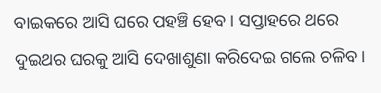ବାଇକରେ ଆସି ଘରେ ପହଞ୍ଚି ହେବ। ସପ୍ତାହରେ ଥରେ ଦୁଇଥର ଘରକୁ ଆସି ଦେଖାଶୁଣା କରିଦେଇ ଗଲେ ଚଳିବ।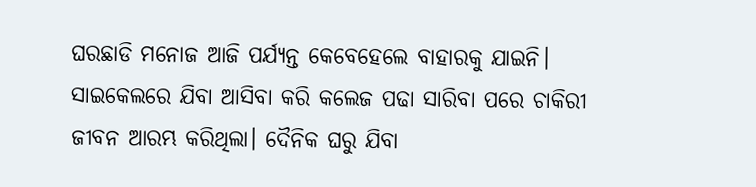ଘରଛାଡି ମନୋଜ ଆଜି ପର୍ଯ୍ୟନ୍ତ କେବେହେଲେ ବାହାରକୁ ଯାଇନି। ସାଇକେଲରେ ଯିବା ଆସିବା କରି କଲେଜ ପଢା ସାରିବା ପରେ ଚାକିରୀ ଜୀବନ ଆରମ୍ଭ କରିଥିଲା। ଦୈନିକ ଘରୁ ଯିବା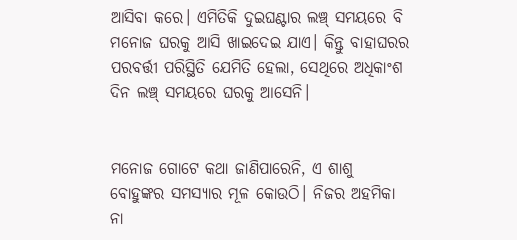ଆସିବା କରେ। ଏମିତିକି ଦୁଇଘଣ୍ଟାର ଲଞ୍ଚ୍ ସମୟରେ ବି ମନୋଜ ଘରକୁ ଆସି ଖାଇଦେଇ ଯାଏ। କିନ୍ତୁ ବାହାଘରର ପରବର୍ତ୍ତୀ ପରିସ୍ଥିତି ଯେମିତି ହେଲା, ସେଥିରେ ଅଧିକାଂଶ ଦିନ ଲଞ୍ଚ୍ ସମୟରେ ଘରକୁ ଆସେନି।


ମନୋଜ ଗୋଟେ କଥା ଜାଣିପାରେନି, ଏ ଶାଶୁ ବୋହୁଙ୍କର ସମସ୍ୟାର ମୂଳ କୋଉଠି। ନିଜର ଅହମିକା ନା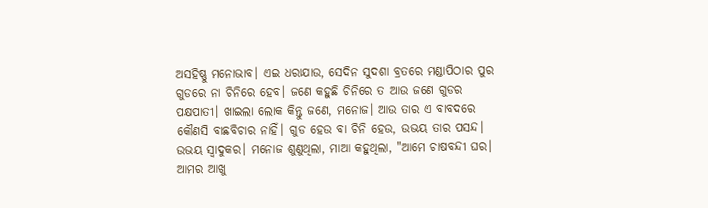ଅସହିଷ୍ଣୁ ମନୋଭାବ। ଏଇ ଧରାଯାଉ, ସେଦିନ ସୁଦଶା ବ୍ରତରେ ମଣ୍ଡାପିଠାର ପୁର ଗୁଡରେ ନା ଚିନିରେ ହେବ। ଜଣେ କହୁଛି ଚିନିରେ ତ ଆଉ ଜଣେ ଗୁଡର ପକ୍ଷପାତୀ। ଖାଇଲା ଲୋକ କିନ୍ତୁ ଜଣେ, ମନୋଜ। ଆଉ ତାର ଏ ବାବଦରେ କୌଣସି ବାଛବିଚାର ନାହିଁ। ଗୁଡ ହେଉ ବା ଚିନି ହେଉ, ଉଭୟ ତାର ପସନ୍ଦ। ଉଭୟ ସ୍ବାଦୁକର। ମନୋଜ ଶୁଣୁଥିଲା, ମାଆ କହୁଥିଲା, "ଆମେ ଚାଷବନ୍ଦୀ ଘର। ଆମର ଆଖୁ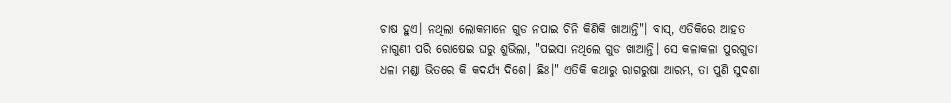ଚାଷ ହୁଏ। ନଥିଲା ଲୋକମାନେ ଗୁଡ ନପାଇ ଚିନି କିଣିକି ଖାଆନ୍ତି"। ବାସ୍, ଏତିକିରେ ଆହତ ନାଗୁଣୀ ପରି ରୋଷେଇ ଘରୁ ଶୁଭିଲା, "ପଇସା ନଥିଲେ ଗୁଡ ଖାଆନ୍ତି। ସେ କଳାକଳା ପୁରଗୁଡା ଧଳା ମଣ୍ଡା ଭିତରେ କି କଦର୍ଯ୍ୟ ଦିଶେ। ଛିଃ।" ଏତିକି କଥାରୁ ରାଗରୁଷା ଆରମ୍ଭ, ତା ପୁଣି ସୁଦଶା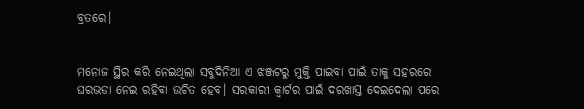ବ୍ରତରେ।


ମନୋଜ ସ୍ଥିର କରି ନେଇଥିଲା ସବୁଦିନିଆ ଏ ଝଞ୍ଜଟରୁ ମୁକ୍ତି ପାଇବା ପାଇଁ ତାକୁ ସହରରେ ଘରଭଡା ନେଇ ରହିବା ଉଚିତ ହେବ। ସରକାରୀ କ୍ବାର୍ଟର ପାଇଁ ଦରଖାସ୍ତ ଦେଇଦେଲା ପରେ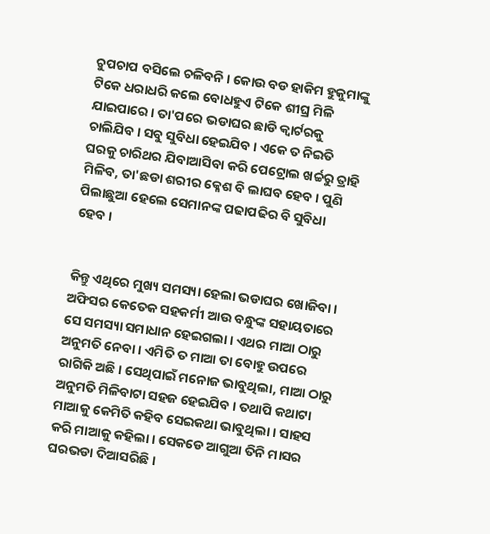ଚୁପଚାପ ବସିଲେ ଚଳିବନି। କୋଉ ବଡ ହାକିମ ହୁକୁମାଙ୍କୁ ଟିକେ ଧରାଧରି କଲେ ବୋଧହୁଏ ଟିକେ ଶୀଘ୍ର ମିଳି ଯାଇପାରେ। ତା'ପରେ ଭଡାଘର ଛାଡି କ୍ବାର୍ଟରକୁ ଚାଲିଯିବ। ସବୁ ସୁବିଧା ହେଇଯିବ। ଏକେ ତ ନିଇତି ଘରକୁ ଚାରିଥର ଯିବାଆସିବା କରି ପେଟ୍ରୋଲ ଖର୍ଚ୍ଚରୁ ତ୍ରାହି ମିଳିବ, ତା'ଛଡା ଶରୀର କ୍ଳେଶ ବି ଲାଘବ ହେବ। ପୁଣି ପିଲାଛୁଆ ହେଲେ ସେମାନଙ୍କ ପଢାପଢିର ବି ସୁବିଧା ହେବ।


କିନ୍ତୁ ଏଥିରେ ମୁଖ୍ୟ ସମସ୍ୟା ହେଲା ଭଡାଘର ଖୋଜିବା। ଅଫିସର କେତେକ ସହକର୍ମୀ ଆଉ ବନ୍ଧୁଙ୍କ ସହାୟତାରେ ସେ ସମସ୍ୟା ସମାଧାନ ହେଇଗଲା। ଏଥର ମାଆ ଠାରୁ ଅନୁମତି ନେବା। ଏମିତି ତ ମାଆ ତା ବୋହୁ ଉପରେ ରାଗିକି ଅଛି। ସେଥିପାଇଁ ମନୋଜ ଭାବୁଥିଲା, ମାଆ ଠାରୁ ଅନୁମତି ମିଳିବାଟା ସହଜ ହେଇଯିବ। ତଥାପି କଥାଟା ମାଆକୁ କେମିତି କହିବ ସେଇକଥା ଭାବୁଥିଲା। ସାହସ କରି ମାଆକୁ କହିଲା। ସେକଡେ ଆଗୁଆ ତିନି ମାସର ଘରଭଡା ଦିଆସରିଛି।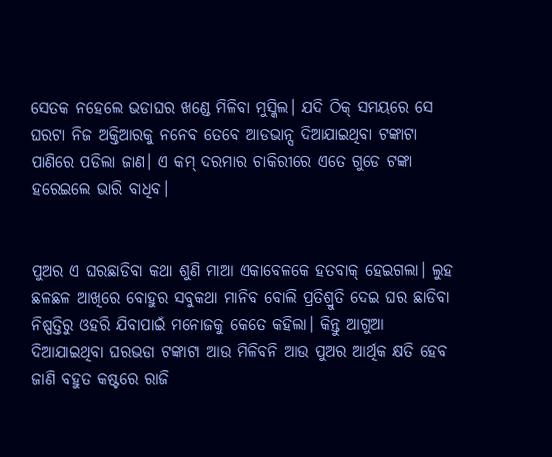ସେତକ ନହେଲେ ଭଡାଘର ଖଣ୍ଡେ ମିଳିବା ମୁସ୍କିଲ। ଯଦି ଠିକ୍ ସମୟରେ ସେ ଘରଟା ନିଜ ଅକ୍ତିଆରକୁ ନନେବ ତେବେ ଆଡଭାନ୍ସ ଦିଆଯାଇଥିବା ଟଙ୍କାଟା ପାଣିରେ ପଡିଲା ଜାଣ। ଏ କମ୍ ଦରମାର ଚାକିରୀରେ ଏତେ ଗୁଡେ ଟଙ୍କା ହରେଇଲେ ଭାରି ବାଧିବ।


ପୁଅର ଏ ଘରଛାଡିବା କଥା ଶୁଣି ମାଆ ଏକାବେଳକେ ହତବାକ୍ ହେଇଗଲା। ଲୁହ ଛଳଛଳ ଆଖିରେ ବୋହୁର ସବୁକଥା ମାନିବ ବୋଲି ପ୍ରତିଶ୍ରୁତି ଦେଇ ଘର ଛାଡିବା ନିଷ୍ପତ୍ତିରୁ ଓହରି ଯିବାପାଇଁ ମନୋଜକୁ କେତେ କହିଲା। କିନ୍ତୁ ଆଗୁଆ ଦିଆଯାଇଥିବା ଘରଭଡା ଟଙ୍କାଟା ଆଉ ମିଳିବନି ଆଉ ପୁଅର ଆର୍ଥିକ କ୍ଷତି ହେବ ଜାଣି ବହୁତ କଷ୍ଟରେ ରାଜି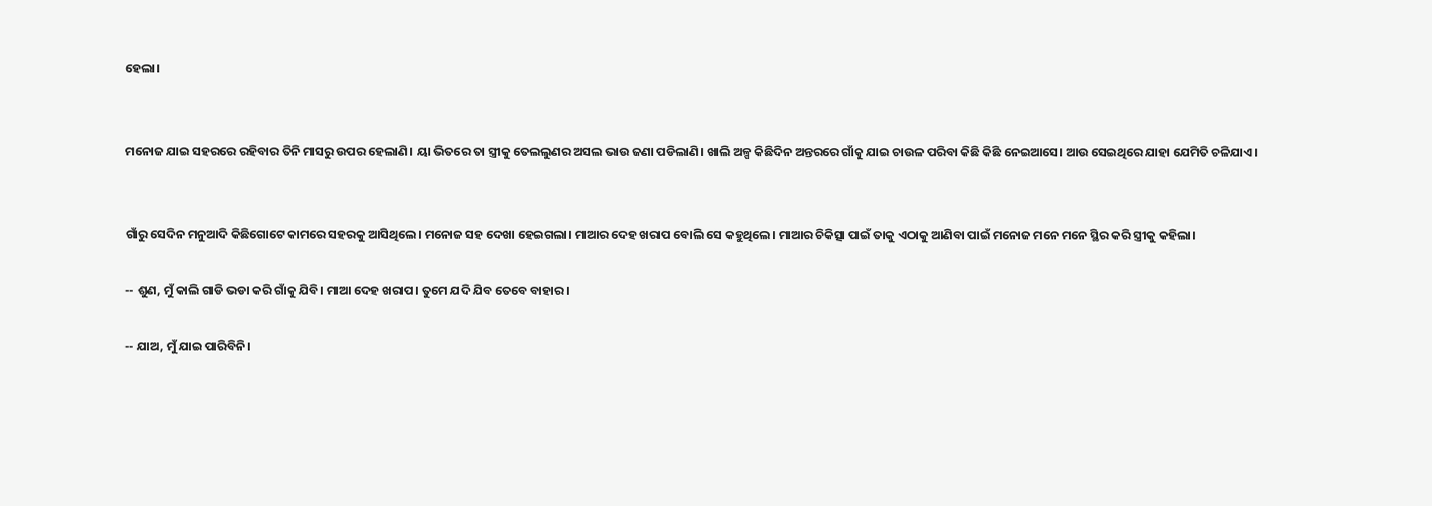ହେଲା।


ମନୋଜ ଯାଇ ସହରରେ ରହିବାର ତିନି ମାସରୁ ଉପର ହେଲାଣି। ୟା ଭିତରେ ତା ସ୍ତ୍ରୀକୁ ତେଲଲୁଣର ଅସଲ ଭାଉ ଜଣା ପଡିଲାଣି। ଖାଲି ଅଳ୍ପ କିଛିଦିନ ଅନ୍ତରରେ ଗାଁକୁ ଯାଇ ଚାଉଳ ପରିବା କିଛି କିଛି ନେଇଆସେ। ଆଉ ସେଇଥିରେ ଯାହା ଯେମିତି ଚଳିଯାଏ।


ଗାଁରୁ ସେଦିନ ମନୁଆଦି କିଛିଗୋଟେ କାମରେ ସହରକୁ ଆସିଥିଲେ। ମନୋଜ ସହ ଦେଖା ହେଇଗଲା। ମାଆର ଦେହ ଖରାପ ବୋଲି ସେ କହୁଥିଲେ। ମାଆର ଚିକିତ୍ସା ପାଇଁ ତାକୁ ଏଠାକୁ ଆଣିବା ପାଇଁ ମନୋଜ ମନେ ମନେ ସ୍ଥିର କରି ସ୍ତ୍ରୀକୁ କହିଲା।

-- ଶୁଣ, ମୁଁ କାଲି ଗାଡି ଭଡା କରି ଗାଁକୁ ଯିବି। ମାଆ ଦେହ ଖରାପ। ତୁମେ ଯଦି ଯିବ ତେବେ ବାହାର।

-- ଯାଅ, ମୁଁ ଯାଇ ପାରିବିନି।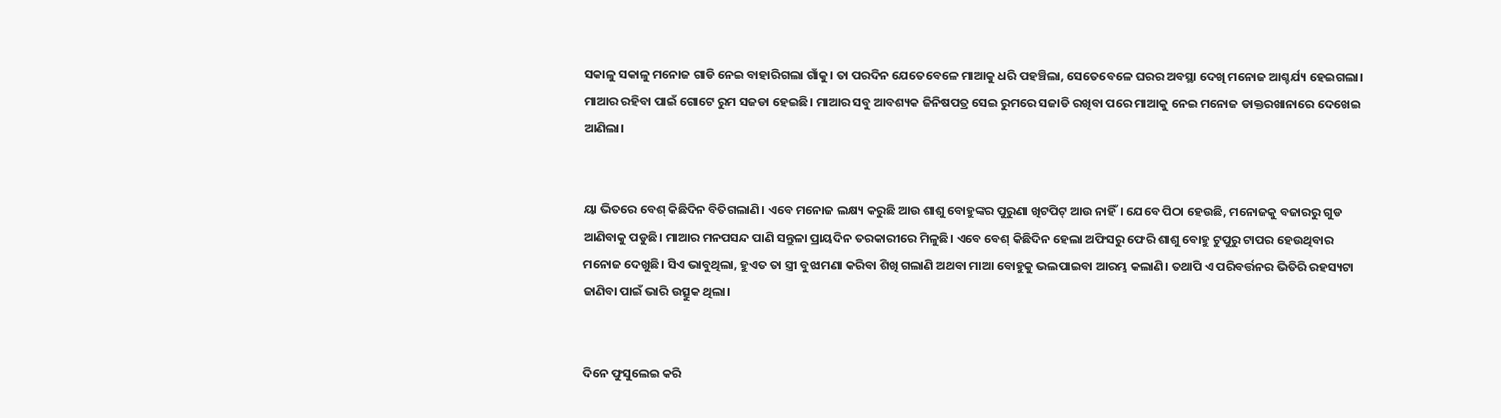ସକାଳୁ ସକାଳୁ ମନୋଜ ଗାଡି ନେଇ ବାହାରିଗଲା ଗାଁକୁ। ତା ପରଦିନ ଯେତେବେଳେ ମାଆକୁ ଧରି ପହଞ୍ଚିଲା, ସେତେବେଳେ ଘରର ଅବସ୍ଥା ଦେଖି ମନୋଜ ଆଶ୍ଚର୍ଯ୍ୟ ହେଇଗଲା। ମାଆର ରହିବା ପାଇଁ ଗୋଟେ ରୁମ ସଜଡା ହେଇଛି। ମାଆର ସବୁ ଆବଶ୍ୟକ ଜିନିଷପତ୍ର ସେଇ ରୁମରେ ସଜାଡି ରଖିବା ପରେ ମାଆକୁ ନେଇ ମନୋଜ ଡାକ୍ତରଖାନାରେ ଦେଖେଇ ଆଣିଲା।


ୟା ଭିତରେ ବେଶ୍ କିଛିଦିନ ବିତିଗଲାଣି। ଏବେ ମନୋଜ ଲକ୍ଷ୍ୟ କରୁଛି ଆଉ ଶାଶୁ ବୋହୁଙ୍କର ପୁରୁଣା ଖିଟପିଟ୍ ଆଉ ନାହିଁ। ଯେବେ ପିଠା ହେଉଛି, ମନୋଜକୁ ବଜାରରୁ ଗୁଡ ଆଣିବାକୁ ପଡୁଛି। ମାଆର ମନପସନ୍ଦ ପାଣି ସନ୍ତୁଳା ପ୍ରାୟଦିନ ତରକାରୀରେ ମିଳୁଛି। ଏବେ ବେଶ୍ କିଛିଦିନ ହେଲା ଅଫିସରୁ ଫେରି ଶାଶୁ ବୋହୁ ଟୁପୁରୁ ଟାପର ହେଉଥିବାର ମନୋଜ ଦେଖୁଛି। ସିଏ ଭାବୁଥିଲା, ହୁଏତ ତା ସ୍ତ୍ରୀ ବୁଝାମଣା କରିବା ଶିଖି ଗଲାଣି ଅଥବା ମାଆ ବୋହୁକୁ ଭଲପାଇବା ଆରମ୍ଭ କଲାଣି। ତଥାପି ଏ ପରିବର୍ତ୍ତନର ଭିତିରି ରହସ୍ୟଟା ଜାଣିବା ପାଇଁ ଭାରି ଉତ୍ସୁକ ଥିଲା।


ଦିନେ ଫୁସୁଲେଇ କରି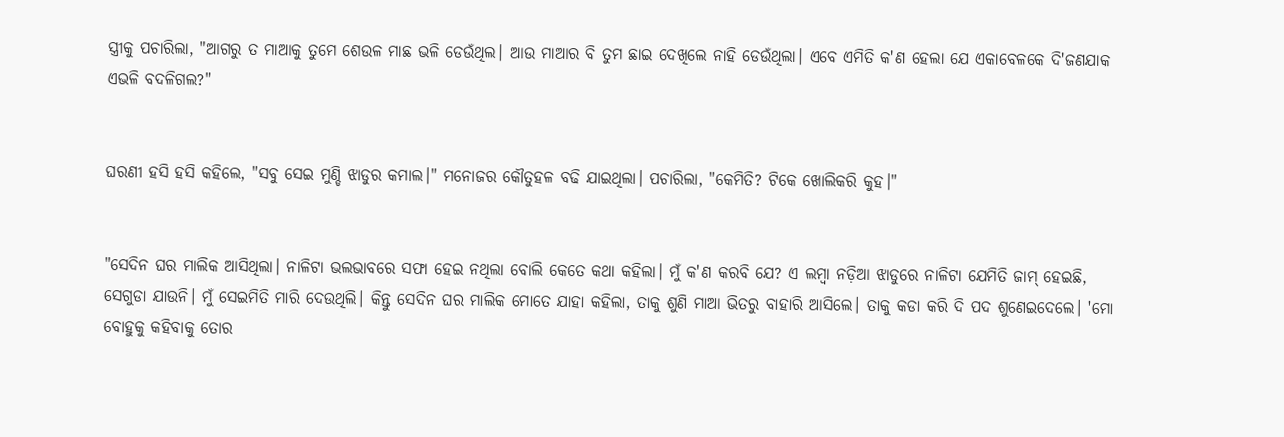ସ୍ତ୍ରୀକୁ ପଚାରିଲା, "ଆଗରୁ ତ ମାଆକୁ ତୁମେ ଶେଉଳ ମାଛ ଭଳି ଡେଉଁଥିଲ। ଆଉ ମାଆର ବି ତୁମ ଛାଇ ଦେଖିଲେ ନାହି ଡେଉଁଥିଲା। ଏବେ ଏମିତି କ'ଣ ହେଲା ଯେ ଏକାବେଳକେ ଦି'ଜଣଯାକ ଏଭଳି ବଦଳିଗଲ?"


ଘରଣୀ ହସି ହସି କହିଲେ, "ସବୁ ସେଇ ମୁଣ୍ଡି ଝାଡୁର କମାଲ।" ମନୋଜର କୌତୁହଳ ବଢି ଯାଇଥିଲା। ପଚାରିଲା, "କେମିତି? ଟିକେ ଖୋଲିକରି କୁହ।"


"ସେଦିନ ଘର ମାଲିକ ଆସିଥିଲା। ନାଳିଟା ଭଲଭାବରେ ସଫା ହେଇ ନଥିଲା ବୋଲି କେତେ କଥା କହିଲା। ମୁଁ କ'ଣ କରବି ଯେ? ଏ ଲମ୍ବା ନଡ଼ିଆ ଝାଡୁରେ ନାଳିଟା ଯେମିତି ଜାମ୍ ହେଇଛି, ସେଗୁଡା ଯାଉନି। ମୁଁ ସେଇମିତି ମାରି ଦେଉଥିଲି। କିନ୍ତୁ ସେଦିନ ଘର ମାଲିକ ମୋତେ ଯାହା କହିଲା, ତାକୁ ଶୁଣି ମାଆ ଭିତରୁ ବାହାରି ଆସିଲେ। ତାକୁ କଡା କରି ଦି ପଦ ଶୁଣେଇଦେଲେ। 'ମୋ ବୋହୁକୁ କହିବାକୁ ତୋର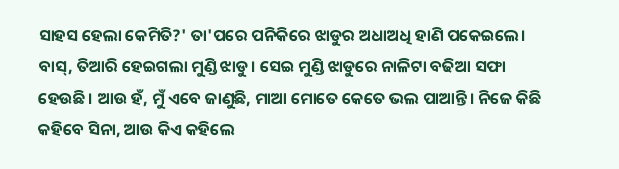ସାହସ ହେଲା କେମିତି?' ତା'ପରେ ପନିକିରେ ଝାଡୁର ଅଧାଅଧି ହାଣି ପକେଇଲେ। ବାସ୍, ତିଆରି ହେଇଗଲା ମୁଣ୍ଡି ଝାଡୁ। ସେଇ ମୁଣ୍ଡି ଝାଡୁରେ ନାଳିଟା ବଢିଆ ସଫା ହେଉଛି। ଆଉ ହଁ, ମୁଁ ଏବେ ଜାଣୁଛି, ମାଆ ମୋତେ କେତେ ଭଲ ପାଆନ୍ତି। ନିଜେ କିଛି କହିବେ ସିନା, ଆଉ କିଏ କହିଲେ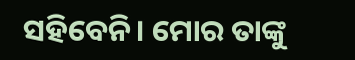ସହିବେନି। ମୋର ତାଙ୍କୁ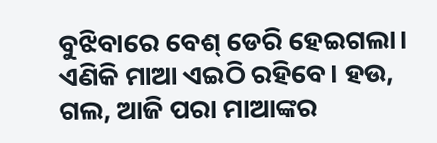ବୁଝିବାରେ ବେଶ୍ ଡେରି ହେଇଗଲା। ଏଣିକି ମାଆ ଏଇଠି ରହିବେ। ହଉ, ଗଲ, ଆଜି ପରା ମାଆଙ୍କର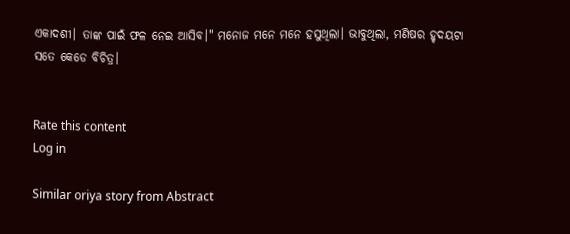ଏକାଦଶୀ। ତାଙ୍କ ପାଇଁ ଫଳ ନେଇ ଆସିବ।" ମନୋଜ ମନେ ମନେ ହସୁଥିଲା। ଭାବୁଥିଲା, ମଣିଷର ହୃଦୟଟା ସତେ କେଡେ ବିଚିତ୍ର।


Rate this content
Log in

Similar oriya story from Abstract